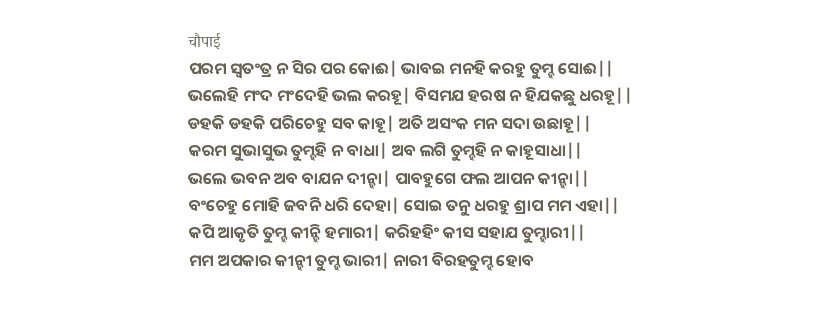चौपाई
ପରମ ସ୍ବତଂତ୍ର ନ ସିର ପର କୋଈ| ଭାବଇ ମନହି କରହୁ ତୁମ୍ହ ସୋଈ||
ଭଲେହି ମଂଦ ମଂଦେହି ଭଲ କରହୂ| ବିସମଯ ହରଷ ନ ହିଯକଛୁ ଧରହୂ||
ଡହକି ଡହକି ପରିଚେହୁ ସବ କାହୂ| ଅତି ଅସଂକ ମନ ସଦା ଉଛାହୂ||
କରମ ସୁଭାସୁଭ ତୁମ୍ହହି ନ ବାଧା| ଅବ ଲଗି ତୁମ୍ହହି ନ କାହୂସାଧା||
ଭଲେ ଭବନ ଅବ ବାଯନ ଦୀନ୍ହା| ପାବହୁଗେ ଫଲ ଆପନ କୀନ୍ହା||
ବଂଚେହୁ ମୋହି ଜବନି ଧରି ଦେହା| ସୋଇ ତନୁ ଧରହୁ ଶ୍ରାପ ମମ ଏହା||
କପି ଆକୃତି ତୁମ୍ହ କୀନ୍ହି ହମାରୀ| କରିହହିଂ କୀସ ସହାଯ ତୁମ୍ହାରୀ||
ମମ ଅପକାର କୀନ୍ହୀ ତୁମ୍ହ ଭାରୀ| ନାରୀ ବିରହତୁମ୍ହ ହୋବ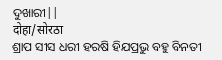ଦୁଖାରୀ||
दोहा/सोरठा
ଶ୍ରାପ ସୀସ ଧରୀ ହରଷି ହିଯପ୍ରଭୁ ବହୁ ବିନତୀ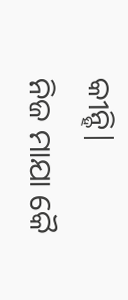କୀନ୍ହି|
ନିଜ ମାଯା କୈ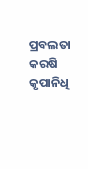ପ୍ରବଲତା କରଷି କୃପାନିଧି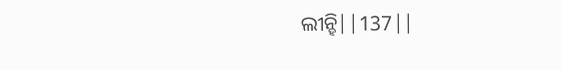ଲୀନ୍ହି||137||